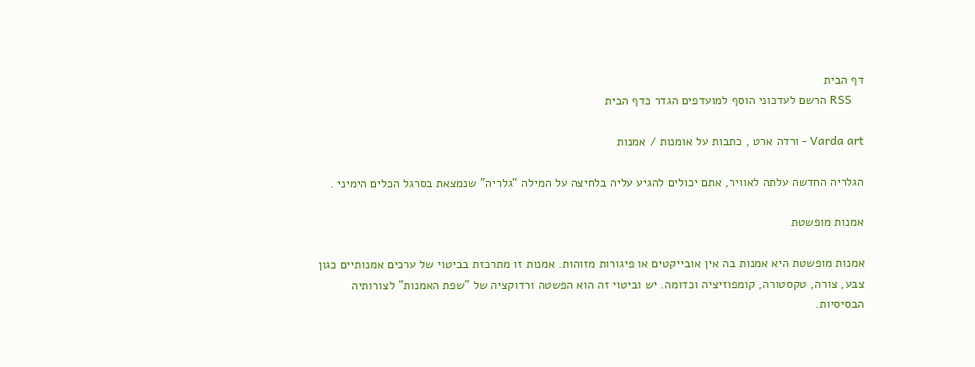דף הבית
    RSS הרשם לעדכוני הוסף למועדפים הגדר כדף הבית

Varda art - ורדה ארט , כתבות על אומנות / אמנות

הגלריה החדשה עלתה לאוויר, אתם יכולים להגיע עליה בלחיצה על המילה “גלריה” שנמצאת בסרגל הכלים הימיני .

אמנות מופשטת

אמנות מופשטת היא אמנות בה אין אובייקטים או פיגורות מזוהות. אמנות זו מתרכזת בביטוי של ערכים אמנותיים כגון צבע, צורה, טקסטורה, קומפוזיציה וכדומה. יש וביטוי זה הוא הפשטה ורדוקציה של "שפת האמנות" לצורותיה הבסיסיות.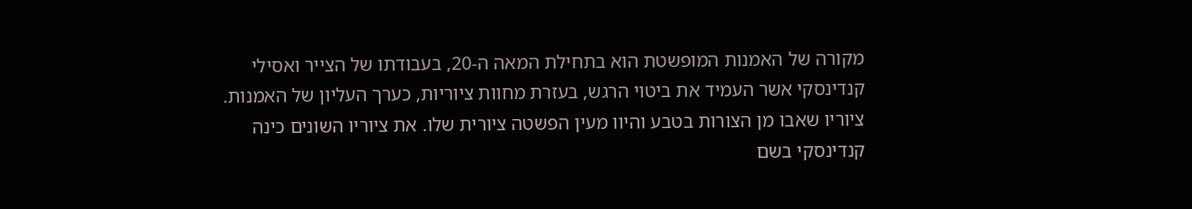מקורה של האמנות המופשטת הוא בתחילת המאה ה-20, בעבודתו של הצייר ואסילי קנדינסקי אשר העמיד את ביטוי הרגש, בעזרת מחוות ציוריות, כערך העליון של האמנות. ציוריו שאבו מן הצורות בטבע והיוו מעין הפשטה ציורית שלו. את ציוריו השונים כינה קנדינסקי בשם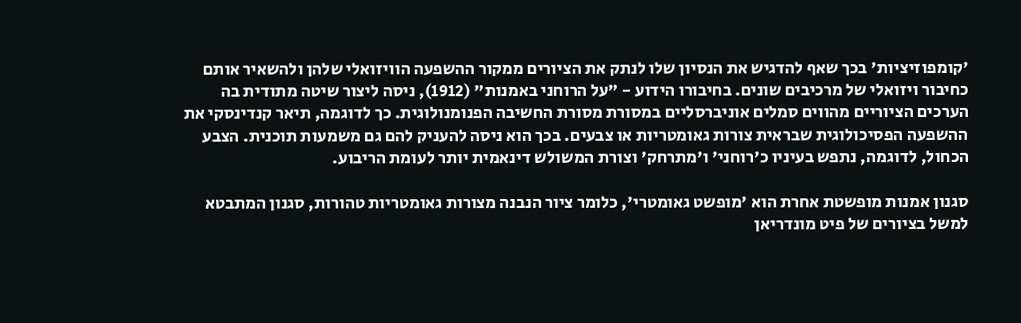'קומפוזיציות' בכך שאף להדגיש את הנסיון שלו לנתק את הציורים ממקור ההשפעה הוויזואלי שלהן ולהשאיר אותם כחיבור ויזואלי של מרכיבים שונים. בחיבורו הידוע - "על הרוחני באמנות" (1912), ניסה ליצור שיטה מתודית בה הערכים הציוריים מהווים סמלים אוניברסליים במסורת מסורת החשיבה הפנומנולוגית. כך לדוגמה, תיאר קנדינסקי את ההשפעה הפסיכולוגית שבראית צורות גאומטריות או צבעים. בכך הוא ניסה להעניק להם גם משמעות תוכנית. הצבע הכחול, לדוגמה, נתפש בעיניו כ'רוחני' ו'מתרחק' וצורת המשולש דינאמית יותר לעומת הריבוע.

סגנון אמנות מופשטת אחרת הוא 'מופשט גאומטרי', כלומר ציור הנבנה מצורות גאומטריות טהורות, סגנון המתבטא למשל בציורים של פיט מונדריאן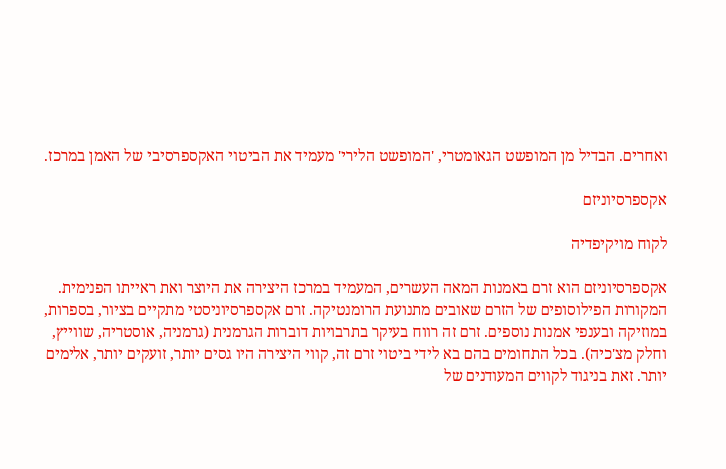ואחרים. הבדיל מן המופשט הגאומטרי, 'המופשט הלירי' מעמיד את הביטוי האקספרסיבי של האמן במרכז.

אקספרסיוניזם

לקוח מויקיפדיה

אקספרסיוניזם הוא זרם באמנות המאה העשרים, המעמיד במרכז היצירה את היוצר ואת ראייתו הפנימית. המקורות הפילוסופים של הזרם שאובים מתנועת הרומנטיקה. זרם אקספרסיוניסטי מתקיים בציור, בספרות, במוזיקה ובענפי אמנות נוספים. זרם זה רווח בעיקר בתרבויות דוברות הגרמנית (גרמניה, אוסטריה, שווייץ, וחלק מצ'כיה). בכל התחומים בהם בא לידי ביטוי זרם זה, קווי היצירה היו גסים יותר, זועקים יותר, אלימים יותר. זאת בניגוד לקווים המעודנים של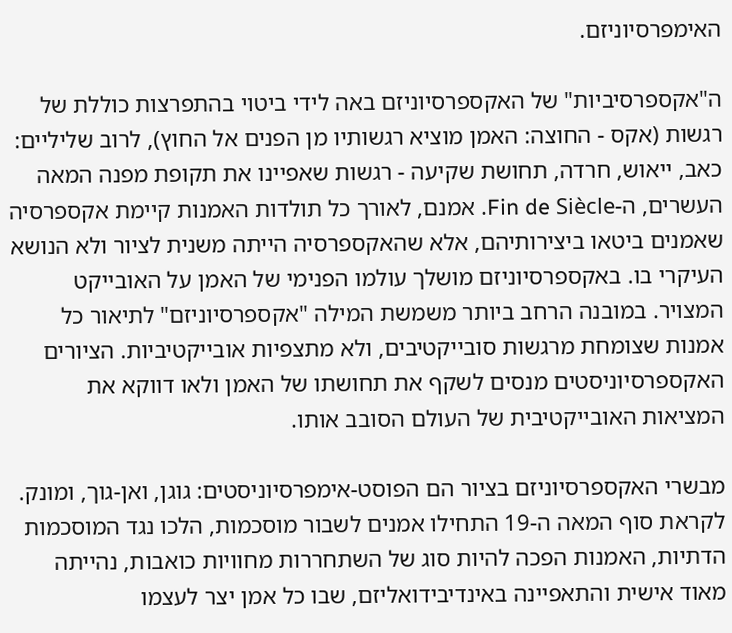האימפרסיוניזם.

ה"אקספרסיביות" של האקספרסיוניזם באה לידי ביטוי בהתפרצות כוללת של רגשות (אקס - החוצה: האמן מוציא רגשותיו מן הפנים אל החוץ), לרוב שליליים: כאב, ייאוש, חרדה, תחושת שקיעה - רגשות שאפיינו את תקופת מפנה המאה העשרים, ה-Fin de Siècle. אמנם, לאורך כל תולדות האמנות קיימת אקספרסיה שאמנים ביטאו ביצירותיהם, אלא שהאקספרסיה הייתה משנית לציור ולא הנושא העיקרי בו. באקספרסיוניזם מושלך עולמו הפנימי של האמן על האובייקט המצויר. במובנה הרחב ביותר משמשת המילה "אקספרסיוניזם" לתיאור כל אמנות שצומחת מרגשות סובייקטיבים, ולא מתצפיות אובייקטיביות. הציורים האקספרסיוניסטים מנסים לשקף את תחושתו של האמן ולאו דווקא את המציאות האובייקטיבית של העולם הסובב אותו.

מבשרי האקספרסיוניזם בציור הם הפוסט-אימפרסיוניסטים: גוגן, ואן-גוך, ומונק. לקראת סוף המאה ה-19 התחילו אמנים לשבור מוסכמות, הלכו נגד המוסכמות הדתיות, האמנות הפכה להיות סוג של השתחררות מחוויות כואבות, נהייתה מאוד אישית והתאפיינה באינדיבידואליזם, שבו כל אמן יצר לעצמו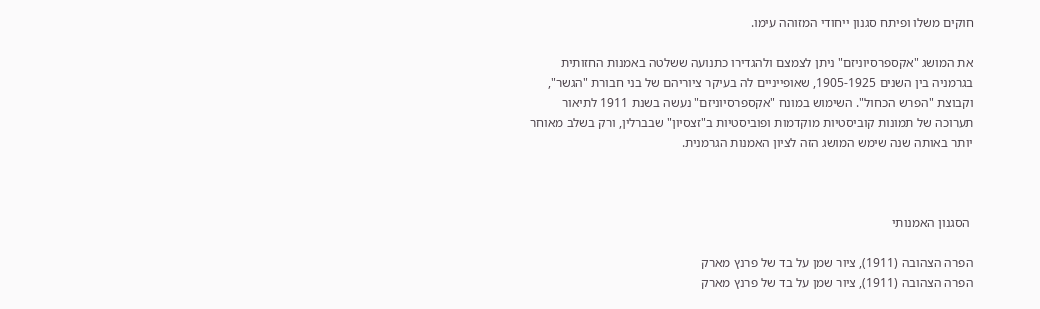חוקים משלו ופיתח סגנון ייחודי המזוהה עימו.

את המושג "אקספרסיוניזם" ניתן לצמצם ולהגדירו כתנועה ששלטה באמנות החזותית בגרמניה בין השנים 1905-1925, שאופייניים לה בעיקר ציוריהם של בני חבורת "הגשר", וקבוצת "הפרש הכחול". השימוש במונח "אקספרסיוניזם" נעשה בשנת 1911 לתיאור תערוכה של תמונות קוביסטיות מוקדמות ופוביסטיות ב"זצסיון" שבברלין, ורק בשלב מאוחר יותר באותה שנה שימש המושג הזה לציון האמנות הגרמנית.



 הסגנון האמנותי

הפרה הצהובה (1911), ציור שמן על בד של פרנץ מארק
הפרה הצהובה (1911), ציור שמן על בד של פרנץ מארק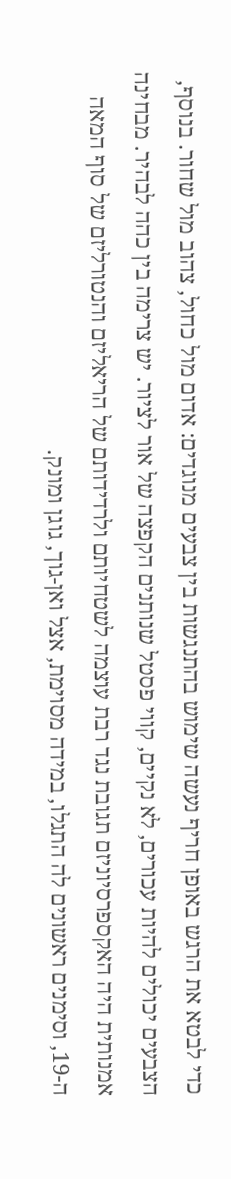כדי לבטא את הרגש באופן חריף נעשה שימוש בהתנגשות בין צבעים מנוגדים: אדום מול כחול, צהוב מול שחור. בנוסף, הצבעים יכולים להיות עכורים, לא נקיים, קווי פסטל שנותנים הקפצה של אור לציור. יש צרימה בין כהה לבהיר. מבחינה אמנותית היה האקספרסיוניזם תגובת נגד רבת עוצמה לשטחיותם ולרדידותם של הריאליזם והנטורליזם של סוף המאה ה-19, וסימנים ראשונים לה התגלו, במידה מסוימת, אצל ואן-גוך, גוגן ומונק.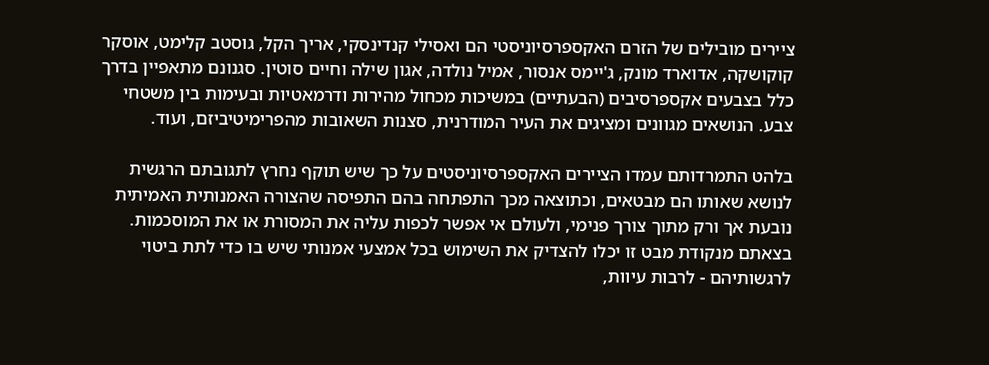ציירים מובילים של הזרם האקספרסיוניסטי הם ואסילי קנדינסקי, אריך הקל, גוסטב קלימט, אוסקר קוקושקה, אדוארד מונק, ג'יימס אנסור, אמיל נולדה, אגון שילה וחיים סוטין. סגנונם מתאפיין בדרך כלל בצבעים אקספרסיבים (הבעתיים) במשיכות מכחול מהירות ודרמאטיות ובעימות בין משטחי צבע. הנושאים מגוונים ומציגים את העיר המודרנית, סצנות השאובות מהפרימיטיביזם, ועוד.

בלהט התמרדותם עמדו הציירים האקספרסיוניסטים על כך שיש תוקף נחרץ לתגובתם הרגשית לנושא שאותו הם מבטאים, וכתוצאה מכך התפתחה בהם התפיסה שהצורה האמנותית האמיתית נובעת אך ורק מתוך צורך פנימי, ולעולם אי אפשר לכפות עליה את המסורת או את המוסכמות. בצאתם מנקודת מבט זו יכלו להצדיק את השימוש בכל אמצעי אמנותי שיש בו כדי לתת ביטוי לרגשותיהם - לרבות עיוות,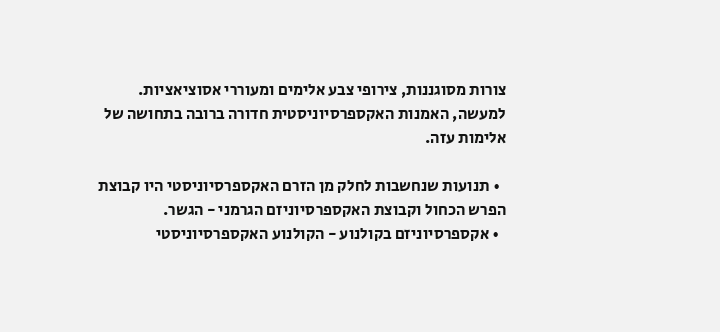צורות מסוגננות, צירופי צבע אלימים ומעוררי אסוציאציות. למעשה, האמנות האקספרסיוניסטית חדורה ברובה בתחושה של אלימות עזה.

  • תנועות שנחשבות לחלק מן הזרם האקספרסיוניסטי היו קבוצת הפרש הכחול וקבוצת האקספרסיוניזם הגרמני - הגשר.
  • אקספרסיוניזם בקולנוע - הקולנוע האקספרסיוניסטי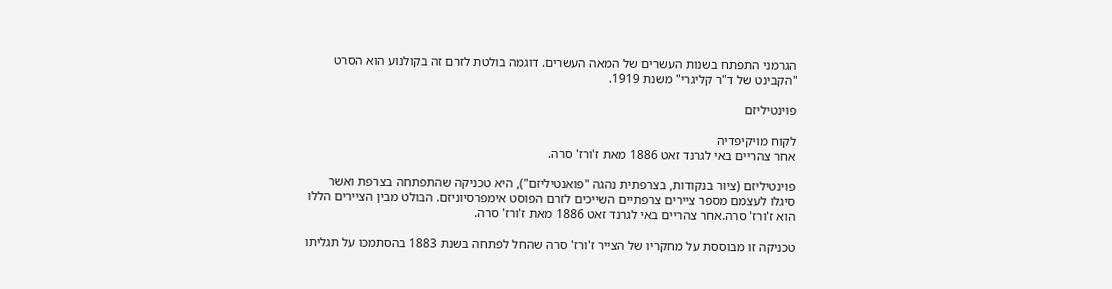הגרמני התפתח בשנות העשרים של המאה העשרים. דוגמה בולטת לזרם זה בקולנוע הוא הסרט "הקבינט של ד"ר קליגרי" משנת 1919.

פוינטיליזם

לקוח מויקיפדיה
אחר צהריים באי לגרנד זאט 1886 מאת ז'ורז' סרה.

פוינטיליזם (ציור בנקודות, בצרפתית נהגה "פואנטיליזם"), היא טכניקה שהתפתחה בצרפת ואשר סיגלו לעצמם מספר ציירים צרפתיים השייכים לזרם הפוסט אימפרסיוניזם. הבולט מבין הציירים הללו הוא ז'ורז' סרה.אחר צהריים באי לגרנד זאט 1886 מאת ז'ורז' סרה.

טכניקה זו מבוססת על מחקריו של הצייר ז'ורז' סרה שהחל לפתחה בשנת 1883 בהסתמכו על תגליתו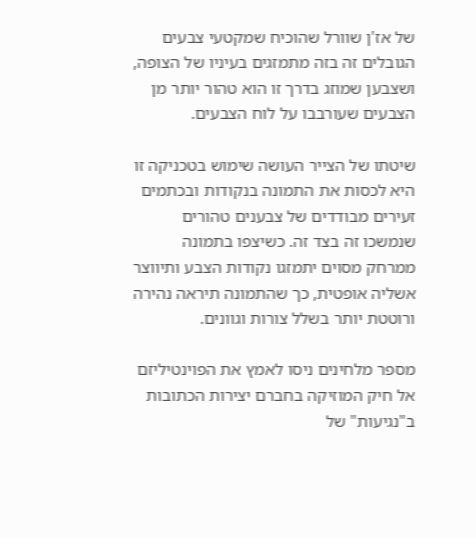של אז'ן שוורל שהוכיח שמקטעי צבעים הגובלים זה בזה מתמזגים בעיניו של הצופה, ושצבען שמוזג בדרך זו הוא טהור יותר מן הצבעים שעורבבו על לוח הצבעים.

שיטתו של הצייר העושה שימוש בטכניקה זו היא לכסות את התמונה בנקודות ובכתמים זעירים מבודדים של צבענים טהורים שנמשכו זה בצד זה. כשיצפו בתמונה ממרחק מסוים יתמזגו נקודות הצבע ותיווצר אשליה אופטית, כך שהתמונה תיראה נהירה ורוטטת יותר בשלל צורות וגוונים.

מספר מלחינים ניסו לאמץ את הפוינטיליזם אל חיק המוזיקה בחברם יצירות הכתובות ב"נגיעות" של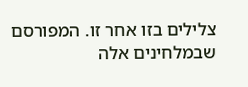צלילים בזו אחר זו. המפורסם שבמלחינים אלה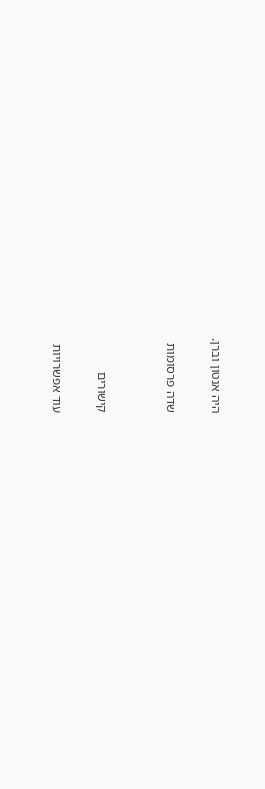היה אנטון וברן.

שדה פרסומות


קישורים

עוד אפשרויות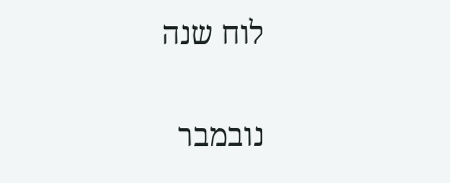לוח שנה

נובמבר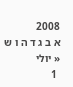2008
א ב ג ד ה ו ש
« יולי
 1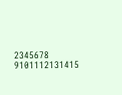2345678
9101112131415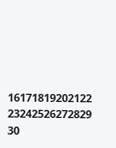16171819202122
23242526272829
30